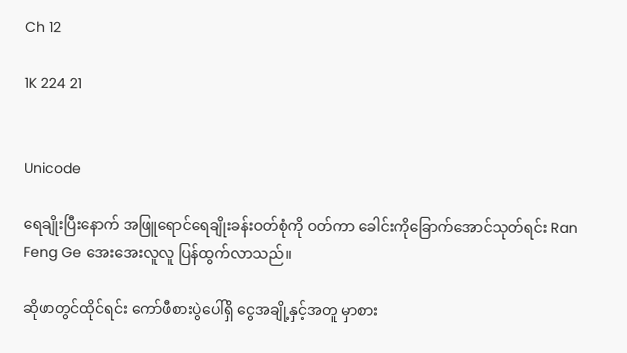Ch 12

1K 224 21


Unicode

ရေချိုးပြီးနောက် အဖြူရောင်ရေချိုးခန်းဝတ်စုံကို ဝတ်ကာ ခေါင်းကိုခြောက်အောင်သုတ်ရင်း Ran Feng Ge အေးအေးလူလူ ပြန်ထွက်လာသည်။

ဆိုဖာတွင်ထိုင်ရင်း ကော်ဖီစားပွဲပေါ်ရှိ ငွေအချို့နှင့်အတူ မှာစား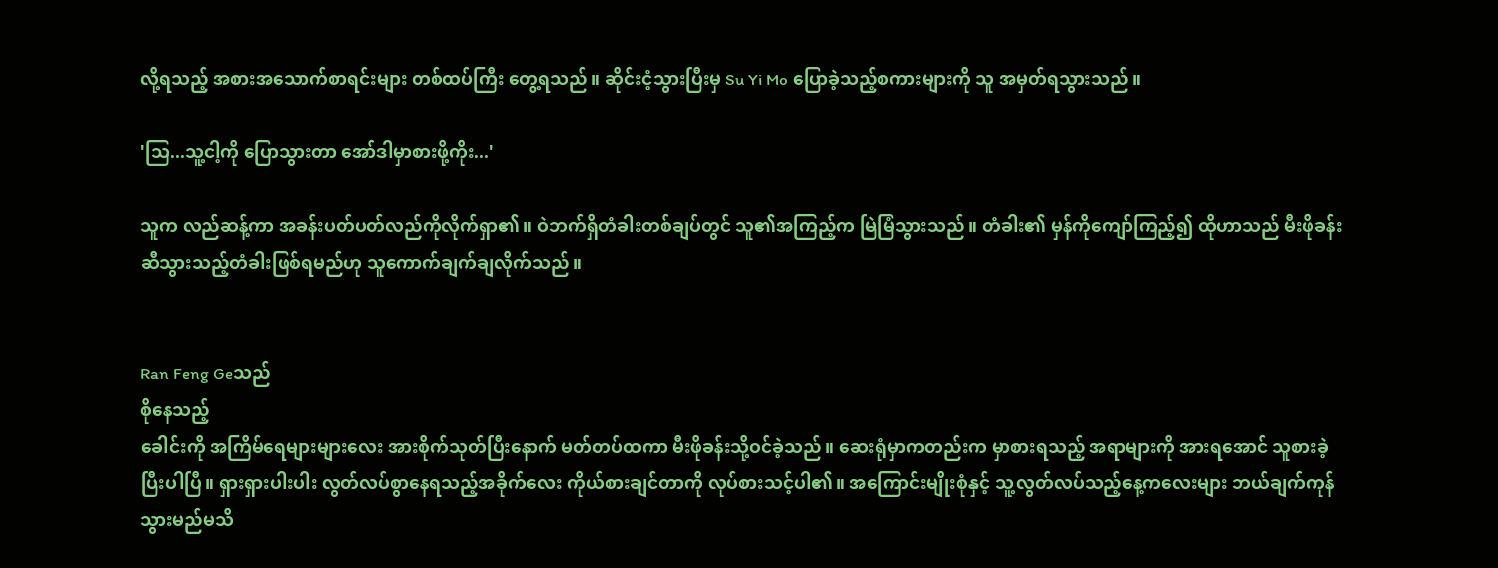လို့ရသည့် အစားအသောက်စာရင်းများ တစ်ထပ်ကြီး တွေ့ရသည်။ ဆိုင်းငံ့သွားပြီးမှ Su Yi Mo ပြောခဲ့သည့်စကားများကို သူ အမှတ်ရသွားသည်။

'သြ...သူ့ငါ့ကို ပြောသွားတာ အော်ဒါမှာစားဖို့ကိုး...'

သူက လည်ဆန့်ကာ အခန်းပတ်ပတ်လည်ကိုလိုက်ရှာ၏။ ဝဲဘက်ရှိတံခါးတစ်ချပ်တွင် သူ၏အကြည့်က မြဲမြံသွားသည်။ တံခါး၏ မှန်ကိုကျော်ကြည့်၍ ထိုဟာသည် မီးဖိုခန်းဆီသွားသည့်တံခါးဖြစ်ရမည်ဟု သူကောက်ချက်ချလိုက်သည်။


Ran Feng Geသည်
စိုနေသည့်
ခေါင်းကို အကြိမ်ရေများများလေး အားစိုက်သုတ်ပြီးနောက် မတ်တပ်ထကာ မီးဖိုခန်းသို့ဝင်ခဲ့သည်။ ဆေးရုံမှာကတည်းက မှာစားရသည့် အရာများကို အားရအောင် သူစားခဲ့ပြီးပါပြီ။ ရှားရှားပါးပါး လွတ်လပ်စွာနေရသည့်အခိုက်လေး ကိုယ်စားချင်တာကို လုပ်စားသင့်ပါ၏။ အကြောင်းမျိုးစုံနှင့် သူ့လွတ်လပ်သည့်နေ့ကလေးများ ဘယ်ချက်ကုန်သွားမည်မသိ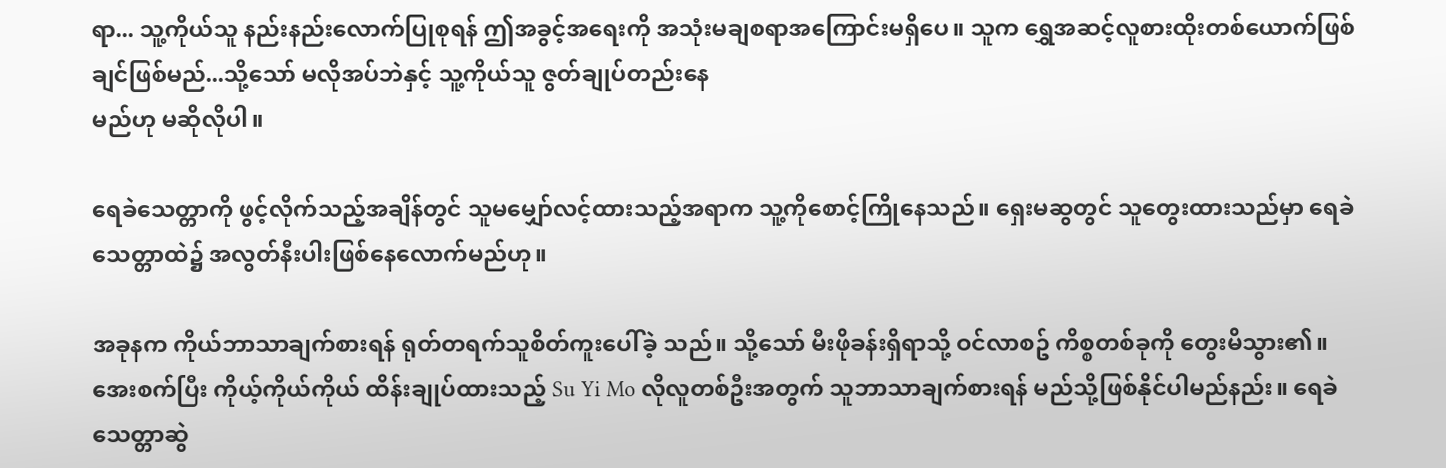ရာ... သူ့ကိုယ်သူ နည်းနည်းလောက်ပြုစုရန် ဤအခွင့်အရေးကို အသုံးမချစရာအကြောင်းမရှိပေ။ သူက ရွှေအဆင့်လူစားထိုးတစ်ယောက်ဖြစ်ချင်ဖြစ်မည်...သို့သော် မလိုအပ်ဘဲနှင့် သူ့ကိုယ်သူ ဇွတ်ချုပ်တည်းနေ
မည်ဟု မဆိုလိုပါ။

ရေခဲသေတ္တာကို ဖွင့်လိုက်သည့်အချိန်တွင် သူမမျှော်လင့်ထားသည့်အရာက သူ့ကိုစောင့်ကြိုနေသည်။ ရှေးမဆွတွင် သူတွေးထားသည်မှာ ရေခဲသေတ္တာထဲ၌ အလွတ်နီးပါးဖြစ်နေလောက်မည်ဟု။

အခုနက ကိုယ်ဘာသာချက်စားရန် ရုတ်တရက်သူစိတ်ကူးပေါ်ခဲ့ သည်။ သို့သော် မီးဖိုခန်းရှိရာသို့ ဝင်လာစဥ် ကိစ္စတစ်ခုကို တွေးမိသွား၏။ အေးစက်ပြီး ကိုယ့်ကိုယ်ကိုယ် ထိန်းချုပ်ထားသည့် Su Yi Mo လိုလူတစ်ဦးအတွက် သူဘာသာချက်စားရန် မည်သို့ဖြစ်နိုင်ပါမည်နည်း။ ရေခဲသေတ္တာဆွဲ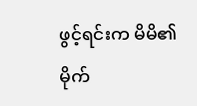ဖွင့်ရင်းက မိမိ၏
မိုက်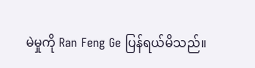မဲမှုကို Ran Feng Ge ပြန်ရယ်မိသည်။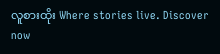လူစားထိုး Where stories live. Discover now